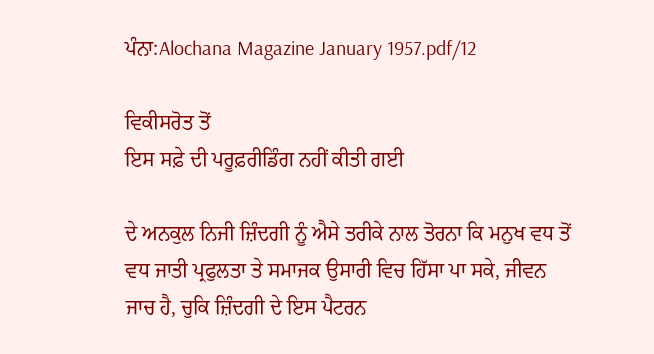ਪੰਨਾ:Alochana Magazine January 1957.pdf/12

ਵਿਕੀਸਰੋਤ ਤੋਂ
ਇਸ ਸਫ਼ੇ ਦੀ ਪਰੂਫ਼ਰੀਡਿੰਗ ਨਹੀਂ ਕੀਤੀ ਗਈ

ਦੇ ਅਨਕੁਲ ਨਿਜੀ ਜ਼ਿੰਦਗੀ ਨੂੰ ਐਸੇ ਤਰੀਕੇ ਨਾਲ ਤੋਰਨਾ ਕਿ ਮਨੁਖ ਵਧ ਤੋਂ ਵਧ ਜਾਤੀ ਪ੍ਰਫੁਲਤਾ ਤੇ ਸਮਾਜਕ ਉਸਾਰੀ ਵਿਚ ਹਿੱਸਾ ਪਾ ਸਕੇ, ਜੀਵਨ ਜਾਚ ਹੈ, ਚੁਕਿ ਜ਼ਿੰਦਗੀ ਦੇ ਇਸ ਪੈਟਰਨ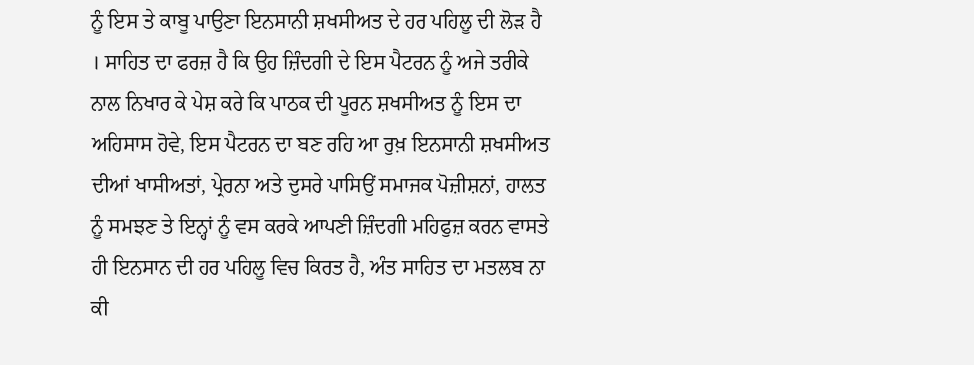ਨੂੰ ਇਸ ਤੇ ਕਾਬੂ ਪਾਉਣਾ ਇਨਸਾਨੀ ਸ਼ਖਸੀਅਤ ਦੇ ਹਰ ਪਹਿਲੂ ਦੀ ਲੋੜ ਹੈ । ਸਾਹਿਤ ਦਾ ਫਰਜ਼ ਹੈ ਕਿ ਉਹ ਜ਼ਿੰਦਗੀ ਦੇ ਇਸ ਪੈਟਰਨ ਨੂੰ ਅਜੇ ਤਰੀਕੇ ਨਾਲ ਨਿਖਾਰ ਕੇ ਪੇਸ਼ ਕਰੇ ਕਿ ਪਾਠਕ ਦੀ ਪੂਰਨ ਸ਼ਖਸੀਅਤ ਨੂੰ ਇਸ ਦਾ ਅਹਿਸਾਸ ਹੋਵੇ, ਇਸ ਪੈਟਰਨ ਦਾ ਬਣ ਰਹਿ ਆ ਰੁਖ਼ ਇਨਸਾਨੀ ਸ਼ਖਸੀਅਤ ਦੀਆਂ ਖਾਸੀਅਤਾਂ, ਪ੍ਰੇਰਨਾ ਅਤੇ ਦੁਸਰੇ ਪਾਸਿਉਂ ਸਮਾਜਕ ਪੋਜ਼ੀਸ਼ਨਾਂ, ਹਾਲਤ ਨੂੰ ਸਮਝਣ ਤੇ ਇਨ੍ਹਾਂ ਨੂੰ ਵਸ ਕਰਕੇ ਆਪਣੀ ਜ਼ਿੰਦਗੀ ਮਹਿਫੁਜ਼ ਕਰਨ ਵਾਸਤੇ ਹੀ ਇਨਸਾਨ ਦੀ ਹਰ ਪਹਿਲੂ ਵਿਚ ਕਿਰਤ ਹੈ, ਅੰਤ ਸਾਹਿਤ ਦਾ ਮਤਲਬ ਨਾ ਕੀ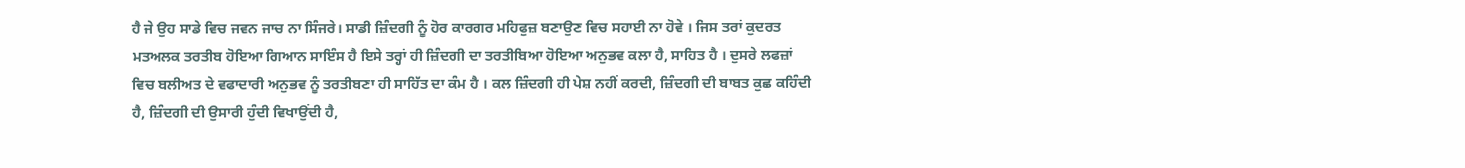ਹੈ ਜੇ ਉਹ ਸਾਡੇ ਵਿਚ ਜਵਨ ਜਾਚ ਨਾ ਸਿੰਜਰੇ। ਸਾਡੀ ਜ਼ਿੰਦਗੀ ਨੂੰ ਹੋਰ ਕਾਰਗਰ ਮਹਿਫੁਜ਼ ਬਣਾਉਣ ਵਿਚ ਸਹਾਈ ਨਾ ਹੋਵੇ । ਜਿਸ ਤਰਾਂ ਕੁਦਰਤ ਮਤਅਲਕ ਤਰਤੀਬ ਹੋਇਆ ਗਿਆਨ ਸਾਇੰਸ ਹੈ ਇਸੇ ਤਰ੍ਹਾਂ ਹੀ ਜ਼ਿੰਦਗੀ ਦਾ ਤਰਤੀਬਿਆ ਹੋਇਆ ਅਨੁਭਵ ਕਲਾ ਹੈ, ਸਾਹਿਤ ਹੈ । ਦੁਸਰੇ ਲਫਜ਼ਾਂ ਵਿਚ ਬਲੀਅਤ ਦੇ ਵਫਾਦਾਰੀ ਅਨੁਭਵ ਨੂੰ ਤਰਤੀਬਣਾ ਹੀ ਸਾਹਿੱਤ ਦਾ ਕੰਮ ਹੈ । ਕਲ ਜ਼ਿੰਦਗੀ ਹੀ ਪੇਸ਼ ਨਹੀਂ ਕਰਦੀ, ਜ਼ਿੰਦਗੀ ਦੀ ਬਾਬਤ ਕੁਛ ਕਹਿੰਦੀ ਹੈ, ਜ਼ਿੰਦਗੀ ਦੀ ਉਸਾਰੀ ਹੁੰਦੀ ਵਿਖਾਉਂਦੀ ਹੈ,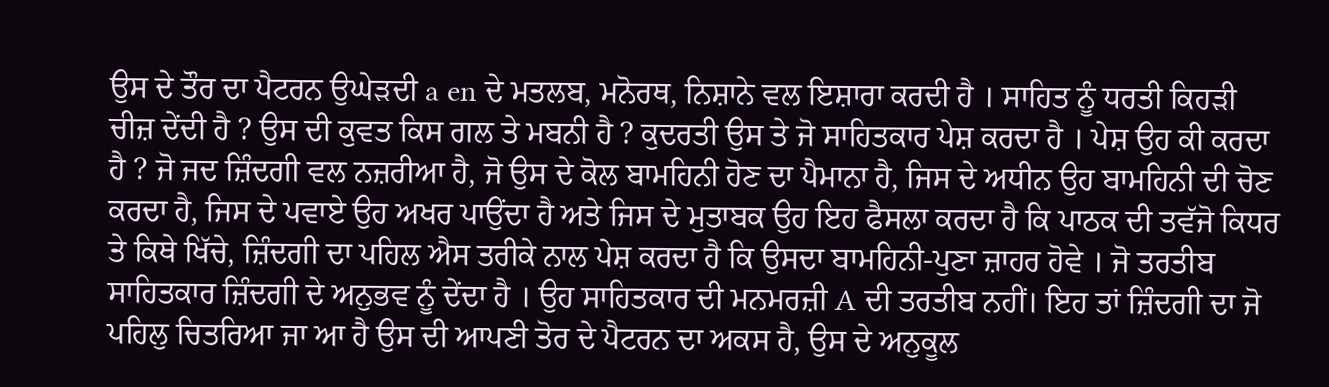ਉਸ ਦੇ ਤੌਰ ਦਾ ਪੈਟਰਨ ਉਘੇੜਦੀ a en ਦੇ ਮਤਲਬ, ਮਨੋਰਥ, ਨਿਸ਼ਾਨੇ ਵਲ ਇਸ਼ਾਰਾ ਕਰਦੀ ਹੈ । ਸਾਹਿਤ ਨੂੰ ਧਰਤੀ ਕਿਹੜੀ ਚੀਜ਼ ਦੇਂਦੀ ਹੈ ? ਉਸ ਦੀ ਕੁਵਤ ਕਿਸ ਗਲ ਤੇ ਮਬਨੀ ਹੈ ? ਕੁਦਰਤੀ ਉਸ ਤੇ ਜੋ ਸਾਹਿਤਕਾਰ ਪੇਸ਼ ਕਰਦਾ ਹੈ । ਪੇਸ਼ ਉਹ ਕੀ ਕਰਦਾ ਹੈ ? ਜੋ ਜਦ ਜ਼ਿੰਦਗੀ ਵਲ ਨਜ਼ਰੀਆ ਹੈ, ਜੋ ਉਸ ਦੇ ਕੋਲ ਬਾਮਹਿਨੀ ਹੋਣ ਦਾ ਪੈਮਾਨਾ ਹੈ, ਜਿਸ ਦੇ ਅਧੀਨ ਉਹ ਬਾਮਹਿਨੀ ਦੀ ਚੋਣ ਕਰਦਾ ਹੈ, ਜਿਸ ਦੇ ਪਵਾਏ ਉਹ ਅਖਰ ਪਾਉਂਦਾ ਹੈ ਅਤੇ ਜਿਸ ਦੇ ਮੁਤਾਬਕ ਉਹ ਇਹ ਫੈਸਲਾ ਕਰਦਾ ਹੈ ਕਿ ਪਾਠਕ ਦੀ ਤਵੱਜੋ ਕਿਧਰ ਤੇ ਕਿਥੇ ਖਿੱਚੇ, ਜ਼ਿੰਦਗੀ ਦਾ ਪਹਿਲ ਐਸ ਤਰੀਕੇ ਨਾਲ ਪੇਸ਼ ਕਰਦਾ ਹੈ ਕਿ ਉਸਦਾ ਬਾਮਹਿਨੀ-ਪੁਣਾ ਜ਼ਾਹਰ ਹੋਵੇ । ਜੋ ਤਰਤੀਬ ਸਾਹਿਤਕਾਰ ਜ਼ਿੰਦਗੀ ਦੇ ਅਨੁਭਵ ਨੂੰ ਦੇਂਦਾ ਹੈ । ਉਹ ਸਾਹਿਤਕਾਰ ਦੀ ਮਨਮਰਜ਼ੀ A ਦੀ ਤਰਤੀਬ ਨਹੀਂ। ਇਹ ਤਾਂ ਜ਼ਿੰਦਗੀ ਦਾ ਜੋ ਪਹਿਲੁ ਚਿਤਰਿਆ ਜਾ ਆ ਹੈ ਉਸ ਦੀ ਆਪਣੀ ਤੋਰ ਦੇ ਪੈਟਰਨ ਦਾ ਅਕਸ ਹੈ, ਉਸ ਦੇ ਅਨੁਕੂਲ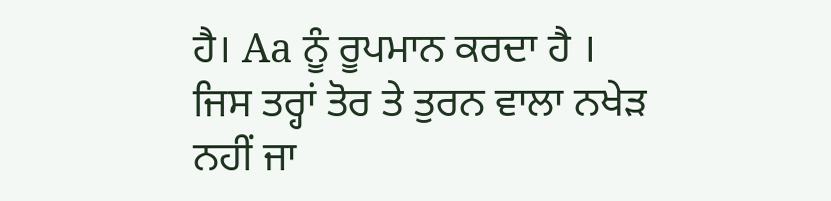ਹੈ। Aa ਨੂੰ ਰੂਪਮਾਨ ਕਰਦਾ ਹੈ । ਜਿਸ ਤਰ੍ਹਾਂ ਤੋਰ ਤੇ ਤੁਰਨ ਵਾਲਾ ਨਖੇੜ ਨਹੀਂ ਜਾ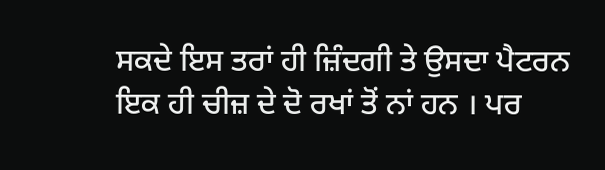ਸਕਦੇ ਇਸ ਤਰਾਂ ਹੀ ਜ਼ਿੰਦਗੀ ਤੇ ਉਸਦਾ ਪੈਟਰਨ ਇਕ ਹੀ ਚੀਜ਼ ਦੇ ਦੋ ਰਖਾਂ ਤੋਂ ਨਾਂ ਹਨ । ਪਰ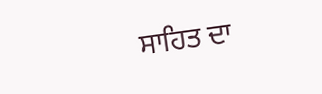ਸਾਹਿਤ ਦਾ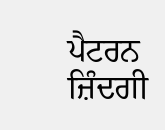ਪੈਟਰਨ ਜ਼ਿੰਦਗੀ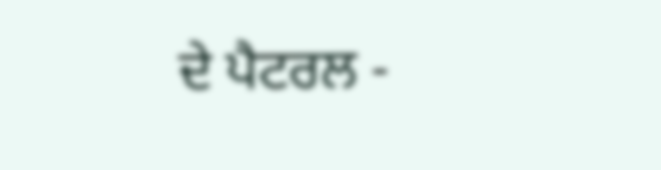ਦੇ ਪੈਟਰਲ -